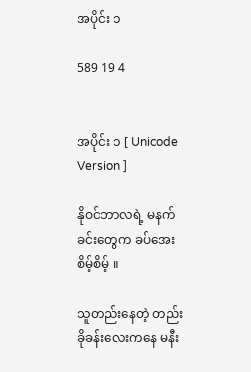အပိုင်း ၁

589 19 4


အပိုင်း ၁ [ Unicode Version ]

နိုဝင်ဘာလရဲ့ မနက်ခင်းတွေက ခပ်အေးစိမ့်စိမ့် ။

သူတည်းနေတဲ့ တည်းခိုခန်းလေးကနေ မနီး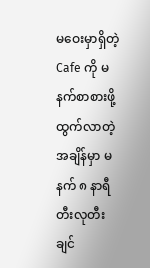မဝေးမှာရှိတဲ့ Cafe ကို မနက်စာစားဖို့ ထွက်လာတဲ့အချိန်မှာ မနက် ၈ နာရီ တီးလုတီးချင်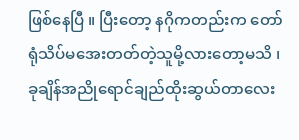ဖြစ်နေပြီ ။ ပြီးတော့ နဂိုကတည်းက တော်ရုံသိပ်မအေးတတ်တဲ့သူမို့လားတော့မသိ ၊ ခုချိန်အညိုရောင်ချည်ထိုးဆွယ်တာလေး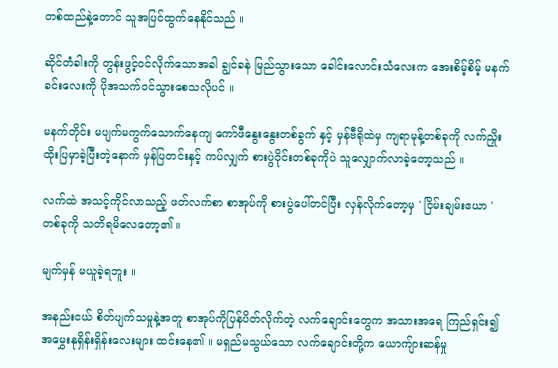တစ်ထည်နဲ့တောင် သူအပြင်ထွက်နေနိုင်သည် ။

ဆိုင်တံခါးကို တွန်းဖွင့်ဝင်လိုက်သောအခါ ချွင်ခနဲ မြည်သွားသော ခေါင်းလောင်းသံလေးက အေးစိမ့်စိမ့် မနက်ခင်းလေးကို ပိုအသက်ဝင်သွားစေသလိုပင် ။

မနက်တိုင်း မပျက်မကွက်သောက်နေကျ ကော်ဖီနွေးနွေးတစ်ခွက် နှင့် မှန်ဗီရိုထဲမှ ကျရာမုန့်တစ်ခုကို လက်ညှိုးထိုးပြမှာခဲ့ပြီးတဲ့နောက် မှန်ပြတင်းနှင့် ကပ်လျှက် စားပွဲဝိုင်းတစ်ခုကိုပဲ သူလျှောက်လာခဲ့တော့သည် ။

လက်ထဲ အသင့်ကိုင်လာသည့် ဖတ်လက်စာ စာအုပ်ကို စားပွဲပေါ်တင်ပြီး လှန်လိုက်တော့မှ ' ငြိမ်းချမ်းဧယာ ' တစ်ခုကို သတိရမိလေတော့၏ ။

မျက်မှန် မယူခဲ့ရဘူး ။

အနည်းငယ် စိတ်ပျက်သမှုနဲ့အတူ စာအုပ်ကိုပြန်ပိတ်လိုက်တဲ့ လက်ချောင်းတွေက အသားအရေ ကြည်ရှင်း၍ အမွှေးနုရှိန်းရှိန်းလေးများ ထင်းနေ၏ ။ မရှည်မသွယ်သော လက်ချောင်းတို့က ယောကျ်ားဆန်မှု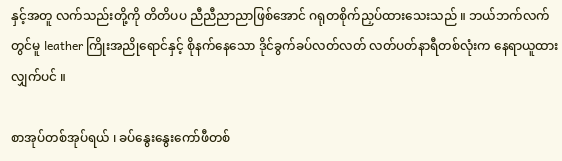နှင့်အတူ လက်သည်းတို့ကို တိတိပပ ညီညီညာညာဖြစ်အောင် ဂရုတစိုက်ညှပ်ထားသေးသည် ။ ဘယ်ဘက်လက်တွင်မူ leather ကြိုးအညိုရောင်နှင့် စိုနက်နေသော ဒိုင်ခွက်ခပ်လတ်လတ် လတ်ပတ်နာရီတစ်လုံးက နေရာယူထားလျှက်ပင် ။

စာအုပ်တစ်အုပ်ရယ် ၊ ခပ်နွေးနွေးကော်ဖီတစ်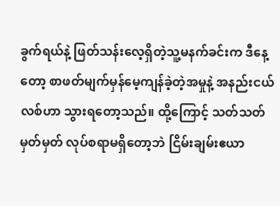ခွက်ရယ်နဲ့ ဖြတ်သန်းလေ့ရှိတဲ့သူ့မနက်ခင်းက ဒီနေ့တော့ စာဖတ်မျက်မှန်မေ့ကျန်ခဲ့တဲ့အမှုနဲ့ အနည်းငယ်လစ်ဟာ သွားရတော့သည်။ ထို့ကြောင့် သတ်သတ်မှတ်မှတ် လုပ်စရာမရှိတော့ဘဲ ငြိမ်းချမ်းဧယာ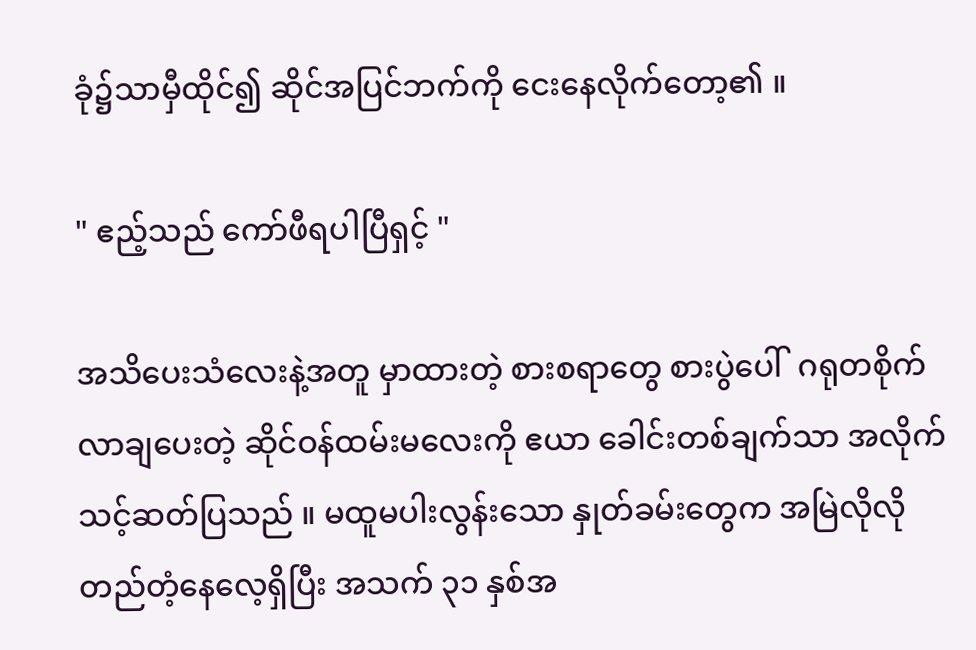ခုံ၌သာမှီထိုင်၍ ဆိုင်အပြင်ဘက်ကို ငေးနေလိုက်တော့၏ ။

" ဧည့်သည် ကော်ဖီရပါပြီရှင့် "

အသိပေးသံလေးနဲ့အတူ မှာထားတဲ့ စားစရာတွေ စားပွဲပေါ်  ဂရုတစိုက်လာချပေးတဲ့ ဆိုင်ဝန်ထမ်းမလေးကို ဧယာ ခေါင်းတစ်ချက်သာ အလိုက်သင့်ဆတ်ပြသည် ။ မထူမပါးလွန်းသော နှုတ်ခမ်းတွေက အမြဲလိုလို တည်တံ့နေလေ့ရှိပြီး အသက် ၃၁ နှစ်အ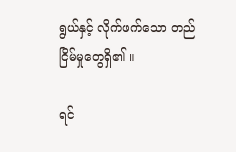ရွယ်နှင့် လိုက်ဖက်သော တည်ငြိမ်မှုတွေရှိ၏ ။

ရင်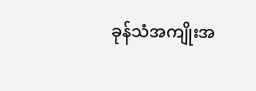ခုန်သံအကျိုးအ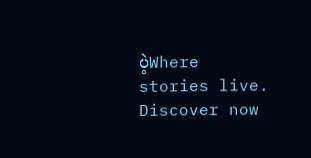ပဲ့Where stories live. Discover now